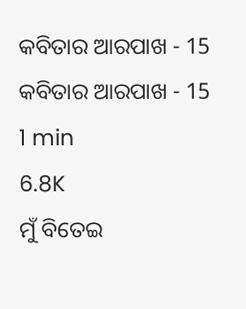କବିତାର ଆରପାଖ - 15
କବିତାର ଆରପାଖ - 15
1 min
6.8K
ମୁଁ ବିତେଇ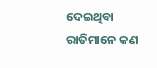ଦେଇଥିବା
ରାତିମାନେ କଣ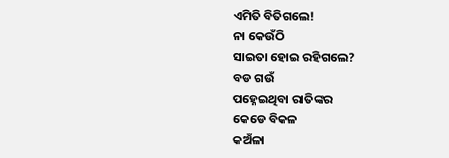ଏମିତି ବିତିଗଲେ!
ନା କେଉଁଠି
ସାଇତା ହୋଇ ରହିଗଲେ?
ବଡ ଗଉଁ
ପହ୍ନେଇଥିବା ରାତିଙ୍କର
କେଡେ ବିକଳ
କଅଁଳା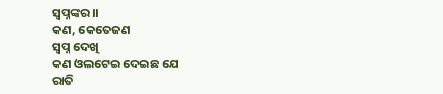ସ୍ବପ୍ନଙ୍କର।।
କଣ, କେତେଜଣ
ସ୍ବପ୍ନ ଦେଖି
କଣ ଓଲଟେଇ ଦେଇଛ ଯେ
ରାତି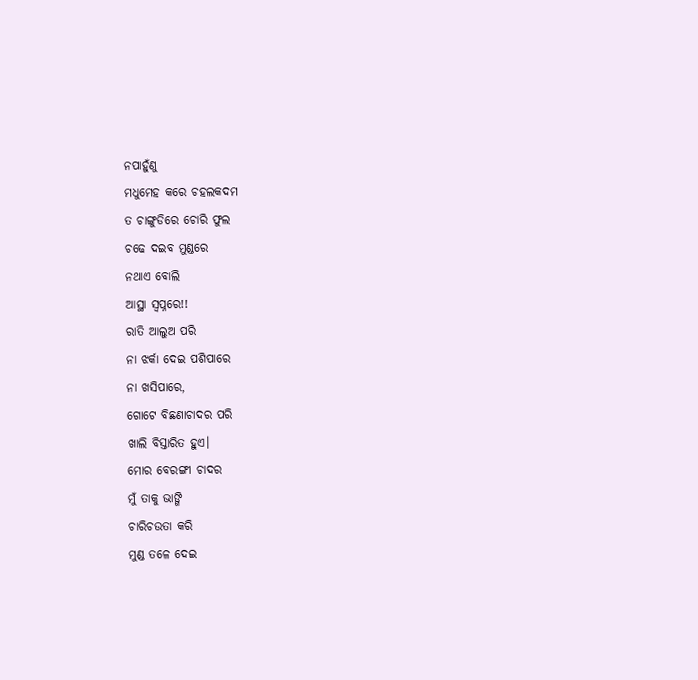ନପାହୁଁଣୁ
ମଧୁମେହ କରେ ଚହଲକଦମ
ତ ଚାଙ୍ଗୁଡିରେ ଚୋରି ଫୁଲ
ଚଢେ ଦଇବ ମୁଣ୍ଡରେ
ନଥାଏ ବୋଲି
ଆସ୍ଥା ସ୍ବପ୍ନରେ!!
ରାତି ଆଲୁଅ ପରି
ନା ଝର୍କା ଦେଇ ପଶିପାରେ
ନା ଖସିପାରେ,
ଗୋଟେ ବିଛଣାଚାଦର ପରି
ଖାଲି ବିସ୍ତାରିତ ହୁଏ।
ମୋର ବେରଙ୍ଗୀ ଚାଦର
ମୁଁ ତାକୁ ଭାଙ୍ଗି
ଚାରିଚଉତା କରି
ମୁଣ୍ଡ ତଳେ ଦେଇ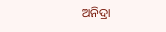ଅନିଦ୍ରା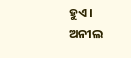ହୁଏ।
ଅନୀଲ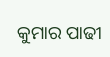କୁମାର ପାଢୀ